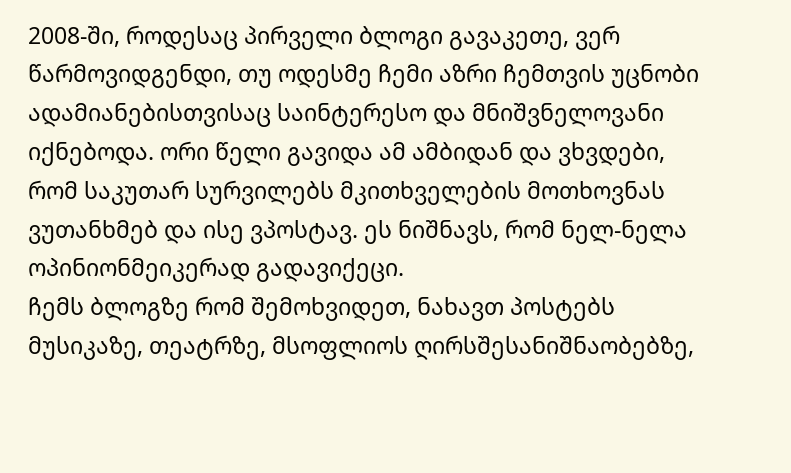2008-ში, როდესაც პირველი ბლოგი გავაკეთე, ვერ წარმოვიდგენდი, თუ ოდესმე ჩემი აზრი ჩემთვის უცნობი ადამიანებისთვისაც საინტერესო და მნიშვნელოვანი იქნებოდა. ორი წელი გავიდა ამ ამბიდან და ვხვდები, რომ საკუთარ სურვილებს მკითხველების მოთხოვნას ვუთანხმებ და ისე ვპოსტავ. ეს ნიშნავს, რომ ნელ-ნელა ოპინიონმეიკერად გადავიქეცი.
ჩემს ბლოგზე რომ შემოხვიდეთ, ნახავთ პოსტებს მუსიკაზე, თეატრზე, მსოფლიოს ღირსშესანიშნაობებზე,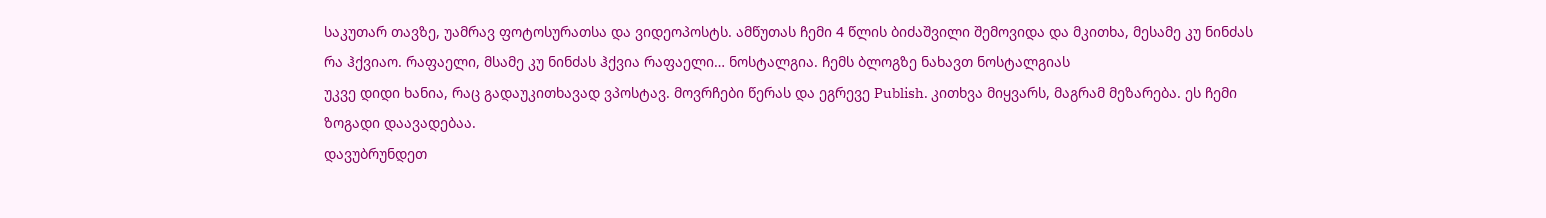საკუთარ თავზე, უამრავ ფოტოსურათსა და ვიდეოპოსტს. ამწუთას ჩემი 4 წლის ბიძაშვილი შემოვიდა და მკითხა, მესამე კუ ნინძას რა ჰქვიაო. რაფაელი, მსამე კუ ნინძას ჰქვია რაფაელი… ნოსტალგია. ჩემს ბლოგზე ნახავთ ნოსტალგიას
უკვე დიდი ხანია, რაც გადაუკითხავად ვპოსტავ. მოვრჩები წერას და ეგრევე Publish. კითხვა მიყვარს, მაგრამ მეზარება. ეს ჩემი ზოგადი დაავადებაა.
დავუბრუნდეთ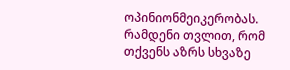ოპინიონმეიკერობას. რამდენი თვლით, რომ თქვენს აზრს სხვაზე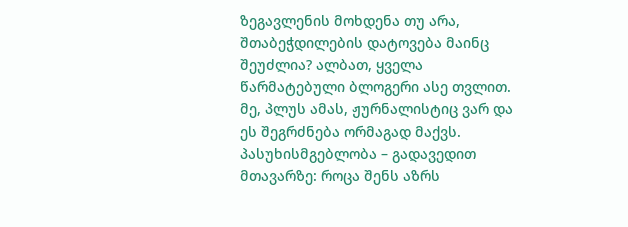ზეგავლენის მოხდენა თუ არა, შთაბეჭდილების დატოვება მაინც შეუძლია? ალბათ, ყველა წარმატებული ბლოგერი ასე თვლით. მე, პლუს ამას, ჟურნალისტიც ვარ და ეს შეგრძნება ორმაგად მაქვს.
პასუხისმგებლობა – გადავედით მთავარზე: როცა შენს აზრს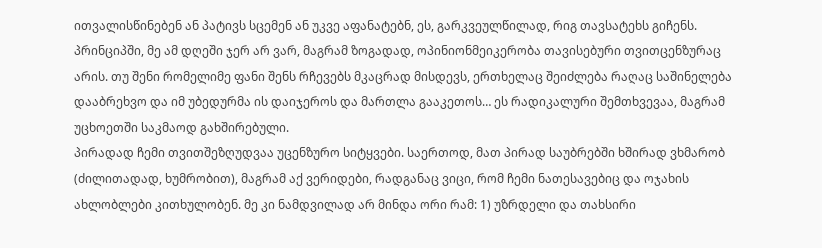ითვალისწინებენ ან პატივს სცემენ ან უკვე აფანატებნ, ეს, გარკვეულწილად, რიგ თავსატეხს გიჩენს. პრინციპში, მე ამ დღეში ჯერ არ ვარ, მაგრამ ზოგადად, ოპინიონმეიკერობა თავისებური თვითცენზურაც არის. თუ შენი რომელიმე ფანი შენს რჩევებს მკაცრად მისდევს, ერთხელაც შეიძლება რაღაც საშინელება დააბრეხვო და იმ უბედურმა ის დაიჯეროს და მართლა გააკეთოს… ეს რადიკალური შემთხვევაა, მაგრამ უცხოეთში საკმაოდ გახშირებული.
პირადად ჩემი თვითშეზღუდვაა უცენზურო სიტყვები. საერთოდ, მათ პირად საუბრებში ხშირად ვხმარობ (ძილითადად, ხუმრობით), მაგრამ აქ ვერიდები, რადგანაც ვიცი, რომ ჩემი ნათესავებიც და ოჯახის ახლობლები კითხულობენ. მე კი ნამდვილად არ მინდა ორი რამ: 1) უზრდელი და თახსირი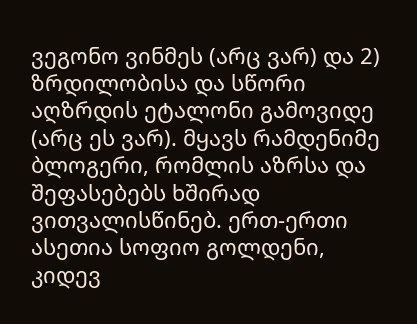ვეგონო ვინმეს (არც ვარ) და 2) ზრდილობისა და სწორი აღზრდის ეტალონი გამოვიდე (არც ეს ვარ). მყავს რამდენიმე ბლოგერი, რომლის აზრსა და შეფასებებს ხშირად ვითვალისწინებ. ერთ-ერთი ასეთია სოფიო გოლდენი, კიდევ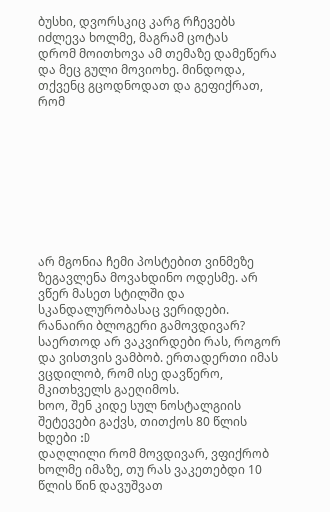ბუსხი, დვორსკიც კარგ რჩევებს იძლევა ხოლმე, მაგრამ ცოტას
დრომ მოითხოვა ამ თემაზე დამეწერა და მეც გული მოვიოხე. მინდოდა, თქვენც გცოდნოდათ და გეფიქრათ, რომ









არ მგონია ჩემი პოსტებით ვინმეზე ზეგავლენა მოვახდინო ოდესმე. არ ვწერ მასეთ სტილში და სკანდალურობასაც ვერიდები. რანაირი ბლოგერი გამოვდივარ? საერთოდ არ ვაკვირდები რას, როგორ და ვისთვის ვამბობ. ერთადერთი იმას ვცდილობ, რომ ისე დავწერო, მკითხველს გაეღიმოს.
ხოო, შენ კიდე სულ ნოსტალგიის შეტევები გაქვს, თითქოს 80 წლის ხდები :D
დაღლილი რომ მოვდივარ, ვფიქრობ ხოლმე იმაზე, თუ რას ვაკეთებდი 10 წლის წინ დავუშვათ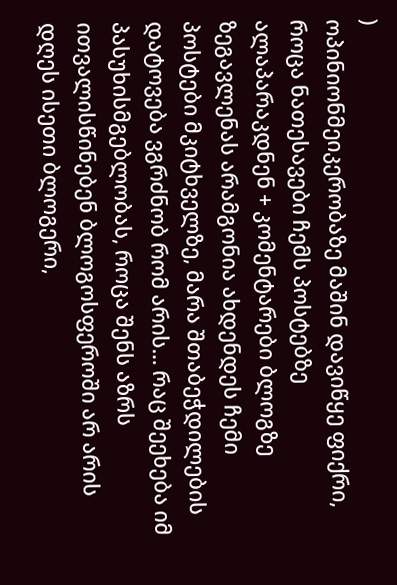)
ოპინიონმეიკერობაზე მაშინ დავიწყე ფიქრი, როცა ნათესავები ჩემს პოსტებზე ალაპარაკდნენ + კომენტარები ბლოგზე
ზეგავლენას არამგონია ახდენდეს ჩემი პოსტები მკიტხველზე, მარა შთაბეჭდილების დატოვება ვგრძნობ რომ არის… რაც შეეხება იმ პასუხისმგებლობას, როცა შენს აზრს ითვალისწინებენ ბლოგოსფეროში არ არის დღეს ისეთი ბლოგერი,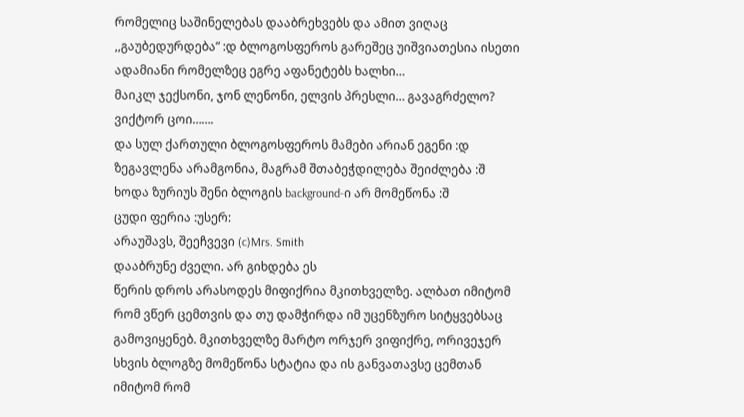რომელიც საშინელებას დააბრეხვებს და ამით ვიღაც ,,გაუბედურდება” :დ ბლოგოსფეროს გარეშეც უიშვიათესია ისეთი ადამიანი რომელზეც ეგრე აფანეტებს ხალხი…
მაიკლ ჯექსონი, ჯონ ლენონი, ელვის პრესლი… გავაგრძელო?
ვიქტორ ცოი…….
და სულ ქართული ბლოგოსფეროს მამები არიან ეგენი :დ
ზეგავლენა არამგონია, მაგრამ შთაბეჭდილება შეიძლება :შ
ხოდა ზურიუს შენი ბლოგის background-ი არ მომეწონა :შ
ცუდი ფერია :უსერ:
არაუშავს, შეეჩვევი (c)Mrs. Smith
დააბრუნე ძველი. არ გიხდება ეს
წერის დროს არასოდეს მიფიქრია მკითხველზე. ალბათ იმიტომ რომ ვწერ ცემთვის და თუ დამჭირდა იმ უცენზურო სიტყვებსაც გამოვიყენებ. მკითხველზე მარტო ორჯერ ვიფიქრე, ორივეჯერ სხვის ბლოგზე მომეწონა სტატია და ის განვათავსე ცემთან იმიტომ რომ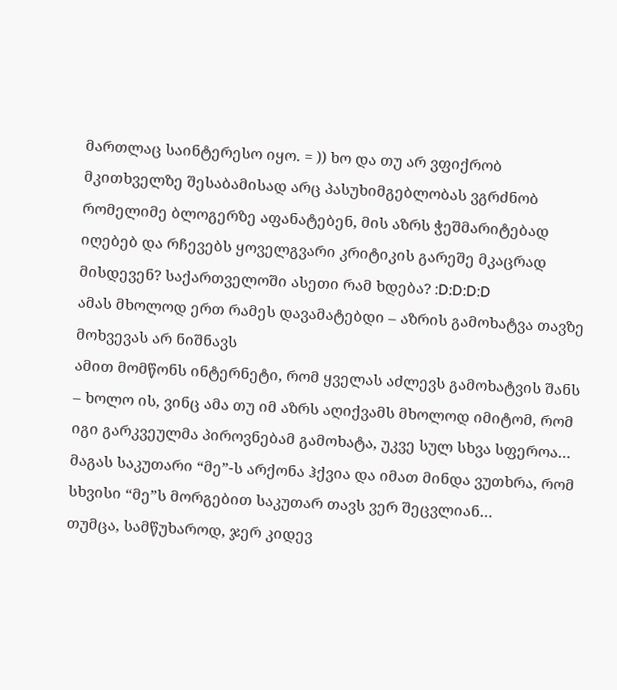მართლაც საინტერესო იყო. = )) ხო და თუ არ ვფიქრობ მკითხველზე შესაბამისად არც პასუხიმგებლობას ვგრძნობ
რომელიმე ბლოგერზე აფანატებენ, მის აზრს ჭეშმარიტებად იღებებ და რჩევებს ყოველგვარი კრიტიკის გარეშე მკაცრად მისდევენ? საქართველოში ასეთი რამ ხდება? :D:D:D:D
ამას მხოლოდ ერთ რამეს დავამატებდი – აზრის გამოხატვა თავზე მოხვევას არ ნიშნავს
ამით მომწონს ინტერნეტი, რომ ყველას აძლევს გამოხატვის შანს – ხოლო ის, ვინც ამა თუ იმ აზრს აღიქვამს მხოლოდ იმიტომ, რომ იგი გარკვეულმა პიროვნებამ გამოხატა, უკვე სულ სხვა სფეროა… მაგას საკუთარი “მე”-ს არქონა ჰქვია და იმათ მინდა ვუთხრა, რომ სხვისი “მე”ს მორგებით საკუთარ თავს ვერ შეცვლიან…
თუმცა, სამწუხაროდ, ჯერ კიდევ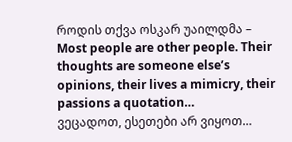როდის თქვა ოსკარ უაილდმა – Most people are other people. Their thoughts are someone else’s opinions, their lives a mimicry, their passions a quotation…
ვეცადოთ, ესეთები არ ვიყოთ…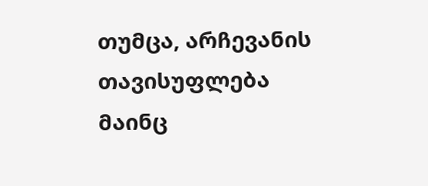თუმცა, არჩევანის თავისუფლება მაინც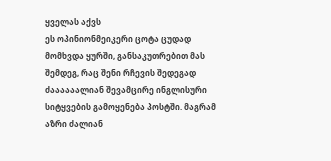ყველას აქვს
ეს ოპინიონმეიკერი ცოტა ცუდად მომხვდა ყურში, განსაკუთრებით მას შემდეგ, რაც შენი რჩევის შედეგად ძაააააალიან შევამცირე ინგლისური სიტყვების გამოყენება პოსტში. მაგრამ აზრი ძალიან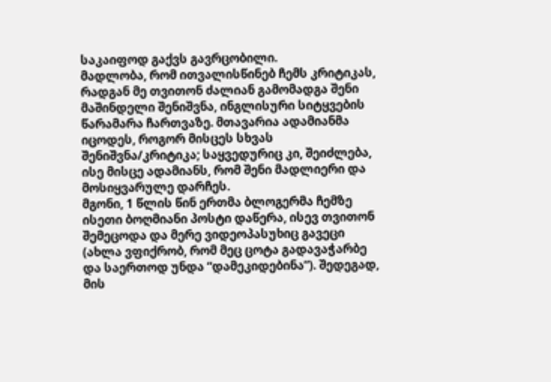საკაიფოდ გაქვს გავრცობილი.
მადლობა, რომ ითვალისწინებ ჩემს კრიტიკას, რადგან მე თვითონ ძალიან გამომადგა შენი მაშინდელი შენიშვნა, ინგლისური სიტყვების წარამარა ჩართვაზე. მთავარია ადამიანმა იცოდეს, როგორ მისცეს სხვას შენიშვნა/კრიტიკა; საყვედურიც კი, შეიძლება, ისე მისცე ადამიანს, რომ შენი მადლიერი და მოსიყვარულე დარჩეს.
მგონი, 1 წლის წინ ერთმა ბლოგერმა ჩემზე ისეთი ბოღმიანი პოსტი დაწერა, ისევ თვითონ შემეცოდა და მერე ვიდეოპასუხიც გავეცი (ახლა ვფიქრობ, რომ მეც ცოტა გადავაჭარბე და საერთოდ უნდა “დამეკიდებინა”). შედეგად, მის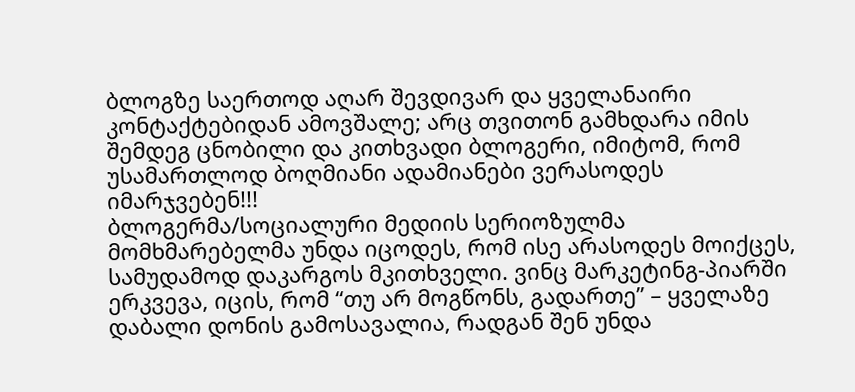ბლოგზე საერთოდ აღარ შევდივარ და ყველანაირი კონტაქტებიდან ამოვშალე; არც თვითონ გამხდარა იმის შემდეგ ცნობილი და კითხვადი ბლოგერი, იმიტომ, რომ უსამართლოდ ბოღმიანი ადამიანები ვერასოდეს იმარჯვებენ!!!
ბლოგერმა/სოციალური მედიის სერიოზულმა მომხმარებელმა უნდა იცოდეს, რომ ისე არასოდეს მოიქცეს, სამუდამოდ დაკარგოს მკითხველი. ვინც მარკეტინგ-პიარში ერკვევა, იცის, რომ “თუ არ მოგწონს, გადართე” – ყველაზე დაბალი დონის გამოსავალია, რადგან შენ უნდა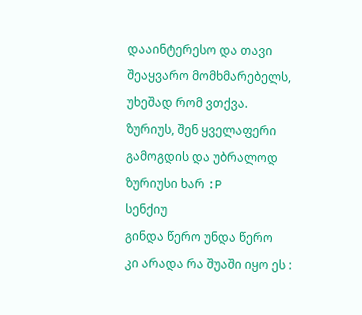დააინტერესო და თავი შეაყვარო მომხმარებელს, უხეშად რომ ვთქვა.
ზურიუს, შენ ყველაფერი გამოგდის და უბრალოდ ზურიუსი ხარ :P
სენქიუ
გინდა წერო უნდა წერო
კი არადა რა შუაში იყო ეს :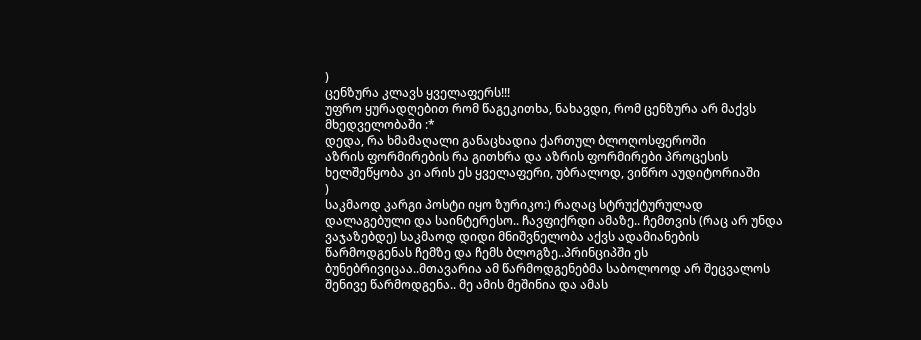)
ცენზურა კლავს ყველაფერს!!!
უფრო ყურადღებით რომ წაგეკითხა, ნახავდი, რომ ცენზურა არ მაქვს მხედველობაში :*
დედა, რა ხმამაღალი განაცხადია ქართულ ბლოღოსფეროში
აზრის ფორმირების რა გითხრა და აზრის ფორმირები პროცესის ხელშეწყობა კი არის ეს ყველაფერი, უბრალოდ, ვიწრო აუდიტორიაში
)
საკმაოდ კარგი პოსტი იყო ზურიკო:) რაღაც სტრუქტურულად დალაგებული და საინტერესო.. ჩავფიქრდი ამაზე.. ჩემთვის (რაც არ უნდა ვაჯაზებდე) საკმაოდ დიდი მნიშვნელობა აქვს ადამიანების წარმოდგენას ჩემზე და ჩემს ბლოგზე..პრინციპში ეს ბუნებრივიცაა..მთავარია ამ წარმოდგენებმა საბოლოოდ არ შეცვალოს შენივე წარმოდგენა.. მე ამის მეშინია და ამას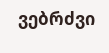ვებრძვი